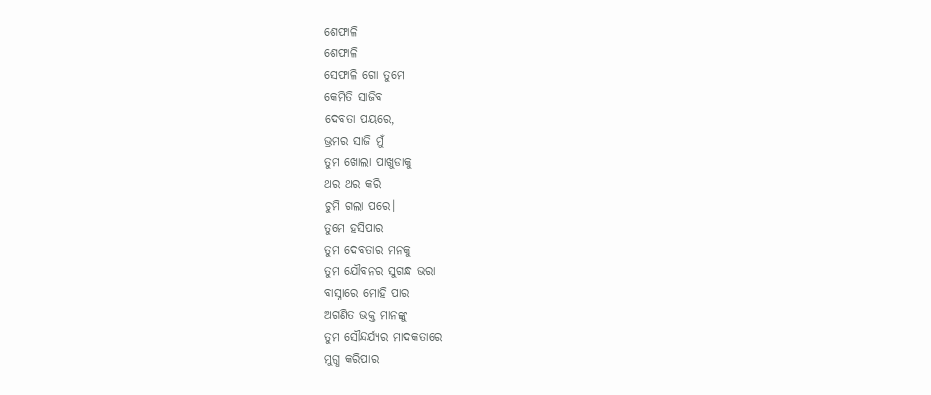ଶେଫାଳି
ଶେଫାଳି
ସେଫାଳି ଗୋ ତୁମେ
କେମିତି ସାଜିବ
ଦେବତା ପୟରେ,
ଭ୍ରମର ସାଜି ମୁଁ
ତୁମ ଖୋଲା ପାଖୁଡାକୁ
ଥର ଥର କରି
ଚୁମି ଗଲା ପରେ।
ତୁମେ ହସିପାର
ତୁମ ଦେବତାର ମନକୁ
ତୁମ ଯୌବନର ସୁଗନ୍ଧ ଭରା
ବାସ୍ନାରେ ମୋହି ପାର
ଅଗଣିତ ଭକ୍ତ ମାନଙ୍କୁ
ତୁମ ସୌନ୍ଦର୍ଯ୍ୟର ମାଦକତାରେ
ମୁଗ୍ଧ କରିପାର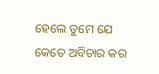ହେଲେ ତୁମେ ଯେ
କେତେ ଅବିଚାର କର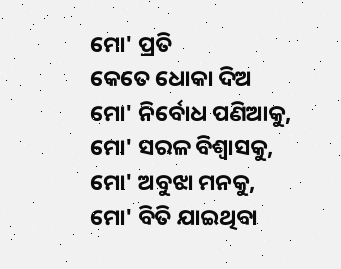ମୋ' ପ୍ରତି
କେତେ ଧୋକା ଦିଅ
ମୋ' ନିର୍ବୋଧ ପଣିଆକୁ,
ମୋ' ସରଳ ବିଶ୍ୱାସକୁ,
ମୋ' ଅବୁଝା ମନକୁ,
ମୋ' ବିତି ଯାଇଥିବା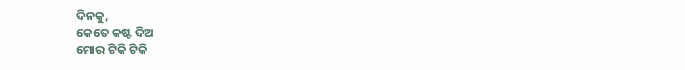ଦିନକୁ,
କେତେ କଷ୍ଟ ଦିଅ
ମୋର ଟିକି ଟିକି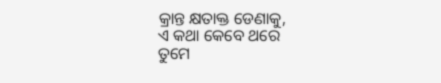କ୍ରାନ୍ତ କ୍ଷତାକ୍ତ ଡେଣାକୁ,
ଏ କଥା କେବେ ଥରେ
ତୁମେ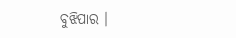ବୁଝିପାର ।